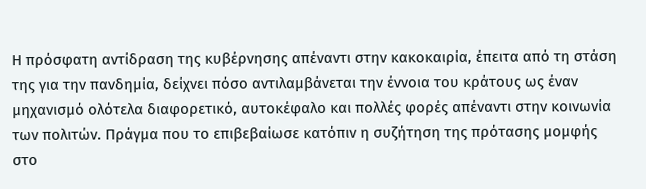Η πρόσφατη αντίδραση της κυβέρνησης απέναντι στην κακοκαιρία, έπειτα από τη στάση της για την πανδημία, δείχνει πόσο αντιλαμβάνεται την έννοια του κράτους ως έναν μηχανισμό ολότελα διαφορετικό, αυτοκέφαλο και πολλές φορές απέναντι στην κοινωνία των πολιτών. Πράγμα που το επιβεβαίωσε κατόπιν η συζήτηση της πρότασης μομφής στο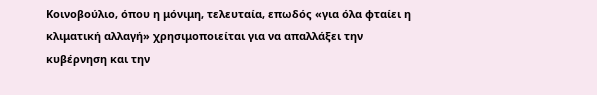Κοινοβούλιο, όπου η μόνιμη, τελευταία, επωδός «για όλα φταίει η κλιματική αλλαγή» χρησιμοποιείται για να απαλλάξει την κυβέρνηση και την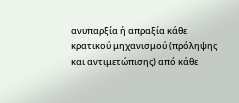ανυπαρξία ή απραξία κάθε κρατικού μηχανισμού (πρόληψης και αντιμετώπισης) από κάθε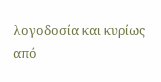λογοδοσία και κυρίως από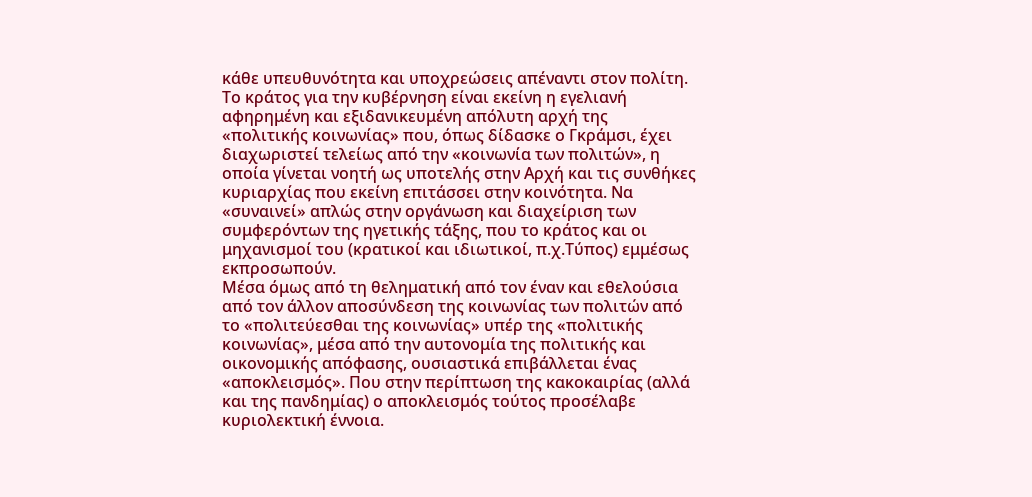κάθε υπευθυνότητα και υποχρεώσεις απέναντι στον πολίτη.
Το κράτος για την κυβέρνηση είναι εκείνη η εγελιανή αφηρημένη και εξιδανικευμένη απόλυτη αρχή της «πολιτικής κοινωνίας» που, όπως δίδασκε ο Γκράμσι, έχει διαχωριστεί τελείως από την «κοινωνία των πολιτών», η οποία γίνεται νοητή ως υποτελής στην Αρχή και τις συνθήκες κυριαρχίας που εκείνη επιτάσσει στην κοινότητα. Να «συναινεί» απλώς στην οργάνωση και διαχείριση των συμφερόντων της ηγετικής τάξης, που το κράτος και οι μηχανισμοί του (κρατικοί και ιδιωτικοί, π.χ.Τύπος) εμμέσως εκπροσωπούν.
Μέσα όμως από τη θεληματική από τον έναν και εθελούσια από τον άλλον αποσύνδεση της κοινωνίας των πολιτών από το «πολιτεύεσθαι της κοινωνίας» υπέρ της «πολιτικής κοινωνίας», μέσα από την αυτονομία της πολιτικής και οικονομικής απόφασης, ουσιαστικά επιβάλλεται ένας «αποκλεισμός». Που στην περίπτωση της κακοκαιρίας (αλλά και της πανδημίας) ο αποκλεισμός τούτος προσέλαβε κυριολεκτική έννοια.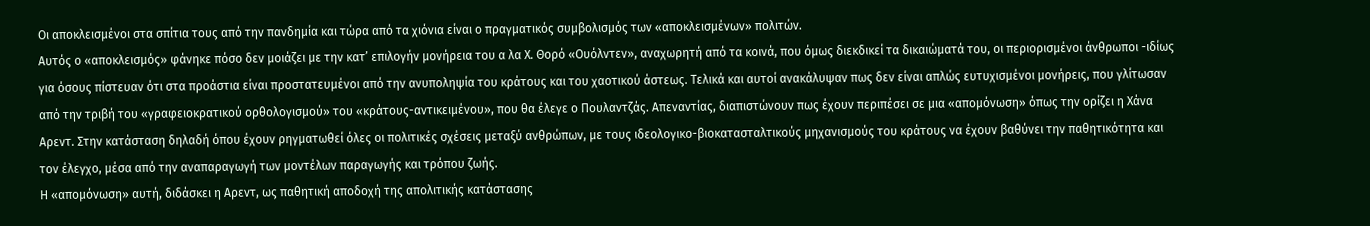Οι αποκλεισμένοι στα σπίτια τους από την πανδημία και τώρα από τα χιόνια είναι ο πραγματικός συμβολισμός των «αποκλεισμένων» πολιτών.
Αυτός ο «αποκλεισμός» φάνηκε πόσο δεν μοιάζει με την κατ’ επιλογήν μονήρεια του α λα Χ. Θορό «Ουόλντεν», αναχωρητή από τα κοινά, που όμως διεκδικεί τα δικαιώματά του, οι περιορισμένοι άνθρωποι -ιδίως για όσους πίστευαν ότι στα προάστια είναι προστατευμένοι από την ανυποληψία του κράτους και του χαοτικού άστεως. Τελικά και αυτοί ανακάλυψαν πως δεν είναι απλώς ευτυχισμένοι μονήρεις, που γλίτωσαν από την τριβή του «γραφειοκρατικού ορθολογισμού» του «κράτους-αντικειμένου», που θα έλεγε ο Πουλαντζάς. Απεναντίας, διαπιστώνουν πως έχουν περιπέσει σε μια «απομόνωση» όπως την ορίζει η Χάνα Αρεντ. Στην κατάσταση δηλαδή όπου έχουν ρηγματωθεί όλες οι πολιτικές σχέσεις μεταξύ ανθρώπων, με τους ιδεολογικο-βιοκατασταλτικούς μηχανισμούς του κράτους να έχουν βαθύνει την παθητικότητα και τον έλεγχο, μέσα από την αναπαραγωγή των μοντέλων παραγωγής και τρόπου ζωής.
Η «απομόνωση» αυτή, διδάσκει η Αρεντ, ως παθητική αποδοχή της απολιτικής κατάστασης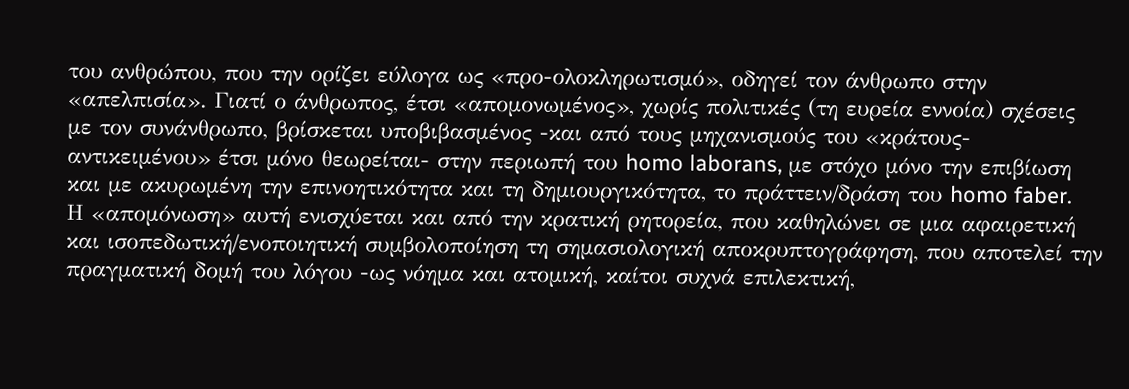του ανθρώπου, που την ορίζει εύλογα ως «προ-ολοκληρωτισμό», οδηγεί τον άνθρωπο στην «απελπισία». Γιατί ο άνθρωπος, έτσι «απομονωμένος», χωρίς πολιτικές (τη ευρεία εννοία) σχέσεις με τον συνάνθρωπο, βρίσκεται υποβιβασμένος -και από τους μηχανισμούς του «κράτους-αντικειμένου» έτσι μόνο θεωρείται- στην περιωπή του homo laborans, με στόχο μόνο την επιβίωση και με ακυρωμένη την επινοητικότητα και τη δημιουργικότητα, το πράττειν/δράση του homo faber.
Η «απομόνωση» αυτή ενισχύεται και από την κρατική ρητορεία, που καθηλώνει σε μια αφαιρετική και ισοπεδωτική/ενοποιητική συμβολοποίηση τη σημασιολογική αποκρυπτογράφηση, που αποτελεί την πραγματική δομή του λόγου -ως νόημα και ατομική, καίτοι συχνά επιλεκτική,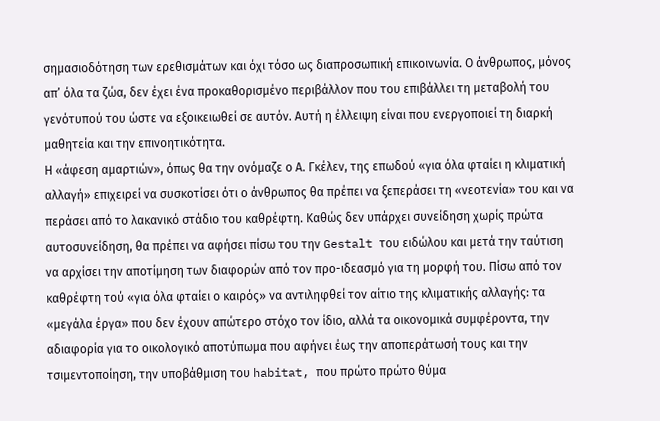σημασιοδότηση των ερεθισμάτων και όχι τόσο ως διαπροσωπική επικοινωνία. Ο άνθρωπος, μόνος απ’ όλα τα ζώα, δεν έχει ένα προκαθορισμένο περιβάλλον που του επιβάλλει τη μεταβολή του γενότυπού του ώστε να εξοικειωθεί σε αυτόν. Αυτή η έλλειψη είναι που ενεργοποιεί τη διαρκή μαθητεία και την επινοητικότητα.
Η «άφεση αμαρτιών», όπως θα την ονόμαζε ο Α. Γκέλεν, της επωδού «για όλα φταίει η κλιματική αλλαγή» επιχειρεί να συσκοτίσει ότι ο άνθρωπος θα πρέπει να ξεπεράσει τη «νεοτενία» του και να περάσει από το λακανικό στάδιο του καθρέφτη. Καθώς δεν υπάρχει συνείδηση χωρίς πρώτα αυτοσυνείδηση, θα πρέπει να αφήσει πίσω του την Gestalt του ειδώλου και μετά την ταύτιση να αρχίσει την αποτίμηση των διαφορών από τον προ-ιδεασμό για τη μορφή του. Πίσω από τον καθρέφτη τού «για όλα φταίει ο καιρός» να αντιληφθεί τον αίτιο της κλιματικής αλλαγής: τα «μεγάλα έργα» που δεν έχουν απώτερο στόχο τον ίδιο, αλλά τα οικονομικά συμφέροντα, την αδιαφορία για το οικολογικό αποτύπωμα που αφήνει έως την αποπεράτωσή τους και την τσιμεντοποίηση, την υποβάθμιση του habitat, που πρώτο πρώτο θύμα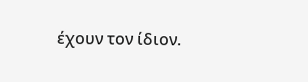έχουν τον ίδιον.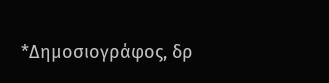*Δημοσιογράφος, δρ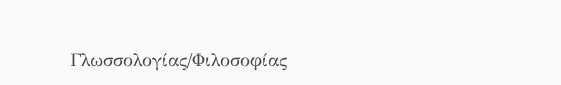Γλωσσολογίας/Φιλοσοφίας